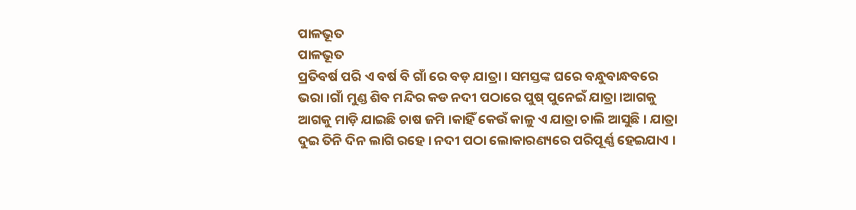ପାଳଭୂତ
ପାଳଭୂତ
ପ୍ରତିବର୍ଷ ପରି ଏ ବର୍ଷ ବି ଗାଁ ରେ ବଡ଼ ଯାତ୍ରା । ସମସ୍ତଙ୍କ ଘରେ ବନ୍ଧୁବାନ୍ଧବରେ ଭରା ।ଗାଁ ମୁଣ୍ଡ ଶିବ ମନ୍ଦିର କଡ ନଦୀ ପଠାରେ ପୁଷ୍ ପୁନେଇଁ ଯାତ୍ରା ।ଆଗକୁ ଆଗକୁ ମାଡ଼ି ଯାଇଛି ଚାଷ ଜମି ।କାହିଁ କେଉଁ କାଳୁ ଏ ଯାତ୍ରା ଚାଲି ଆସୁଛି । ଯାତ୍ରା ଦୁଇ ତିନି ଦିନ ଲାଗି ରହେ । ନଦୀ ପଠା ଲୋକାରଣ୍ୟରେ ପରିପୂର୍ଣ୍ଣ ହେଇଯାଏ ।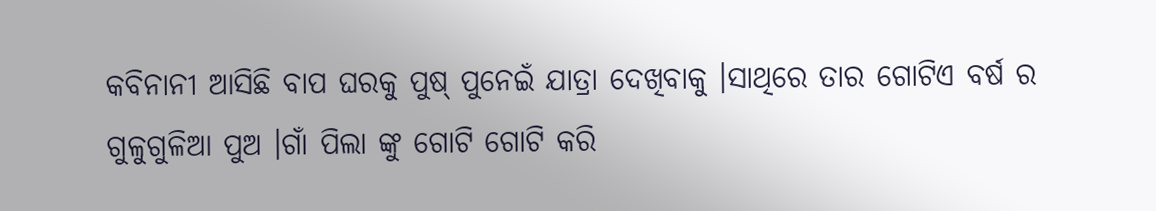କବିନାନୀ ଆସିଛି ବାପ ଘରକୁ ପୁଷ୍ ପୁନେଇଁ ଯାତ୍ରା ଦେଖିବାକୁ ।ସାଥିରେ ତାର ଗୋଟିଏ ବର୍ଷ ର ଗୁଳୁଗୁଳିଆ ପୁଅ ।ଗାଁ ପିଲା ଙ୍କୁ ଗୋଟି ଗୋଟି କରି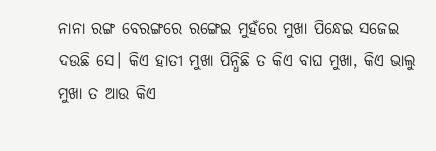ନାନା ରଙ୍ଗ ବେରଙ୍ଗରେ ରଙ୍ଗେଇ ମୁହଁରେ ମୁଖା ପିନ୍ଧେଇ ସଜେଇ ଦଉଛି ସେ। କିଏ ହାତୀ ମୁଖା ପିନ୍ଧିଛି ତ କିଏ ବାଘ ମୁଖା, କିଏ ଭାଲୁ ମୁଖା ତ ଆଉ କିଏ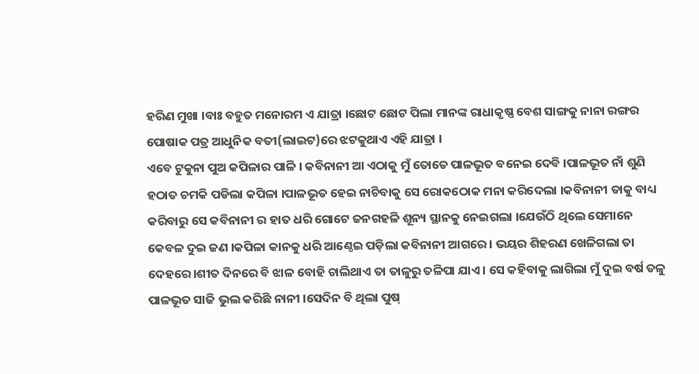ହରିଣ ମୁଖା ।ବାଃ ବହୁତ ମନୋରମ ଏ ଯାତ୍ରା ।ଛୋଟ ଛୋଟ ପିଲା ମାନଙ୍କ ରାଧାକୃଷ୍ଣ ବେଶ ସାଙ୍ଗକୁ ନାନା ରଙ୍ଗର ପୋଷାକ ପତ୍ର ଆଧୁନିକ ବତୀ(ଲାଇଟ)ରେ ଝଟକୁଥାଏ ଏହି ଯାତ୍ରା ।
ଏବେ ଟୁକୁନା ପୁଅ କପିଳାର ପାଳି । କବିନାନୀ ଆ ଏଠାକୁ ମୁଁ ତୋତେ ପାଳଭୂତ ବନେଇ ଦେବି ।ପାଳଭୂତ ନାଁ ଶୁଣି ହଠାତ ଚମକି ପଡିଲା କପିଳା ।ପାଳଭୂତ ହେଇ ନାଚିବାକୁ ସେ ରୋକଠୋକ ମନା କରିଦେଲା ।କବିନାନୀ ତାକୁ ବାଧ୍ୟ କରିବାରୁ ସେ କବିନାନୀ ର ହାତ ଧରି ଗୋଟେ ଜନଗହଳି ଶୂନ୍ୟ ସ୍ଥାନକୁ ନେଇଗଲା ।ଯେଉଁଠି ଥିଲେ ସେମାନେ କେବଳ ଦୁଇ ଜଣ ।କପିଳା କାନକୁ ଧରି ଆଣ୍ଠେଇ ପଡ଼ିଲା କବିନାନୀ ଆଗରେ । ଭୟର ଶିହରଣ ଖେଳିଗଲା ତା ଦେହରେ ।ଶୀତ ଦିନରେ ବି ଝାଳ ବୋହି ଚାଲିଥାଏ ତା ତାଳୁରୁ ତଳିପା ଯାଏ । ସେ କହିବାକୁ ଲାଗିଲା ମୁଁ ଦୁଇ ବର୍ଷ ତଳୁ ପାଳଭୂତ ସାଜି ଭୁଲ କରିଛି ନାନୀ ।ସେଦିନ ବି ଥିଲା ପୁଷ୍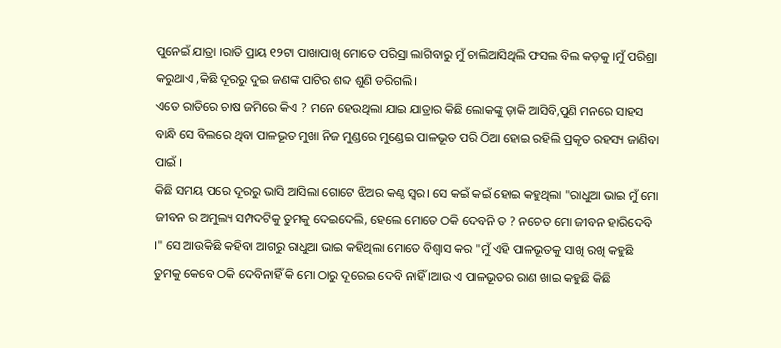ପୁନେଇଁ ଯାତ୍ରା ।ରାତି ପ୍ରାୟ ୧୨ଟା ପାଖାପାଖି ମୋତେ ପରିସ୍ରା ଲାଗିବାରୁ ମୁଁ ଚାଲିଆସିଥିଲି ଫସଲ ବିଲ କଡ଼କୁ ।ମୁଁ ପରିଶ୍ରା କରୁଥାଏ ,କିଛି ଦୂରରୁ ଦୁଇ ଜଣଙ୍କ ପାଟିର ଶବ୍ଦ ଶୁଣି ଡରିଗଲି।
ଏତେ ରାତିରେ ଚାଷ ଜମିରେ କିଏ ? ମନେ ହେଉଥିଲା ଯାଇ ଯାତ୍ରାର କିଛି ଲୋକଙ୍କୁ ଡ଼ାକି ଆସିବି,ପୁଣି ମନରେ ସାହସ ବାନ୍ଧି ସେ ବିଲରେ ଥିବା ପାଳଭୂତ ମୁଖା ନିଜ ମୁଣ୍ଡରେ ମୁଣ୍ଡେଇ ପାଳଭୂତ ପରି ଠିଆ ହୋଇ ରହିଲି ପ୍ରକୃତ ରହସ୍ୟ ଜାଣିବା ପାଇଁ ।
କିଛି ସମୟ ପରେ ଦୂରରୁ ଭାସି ଆସିଲା ଗୋଟେ ଝିଅର କଣ୍ଠ ସ୍ୱର। ସେ କଇଁ କଇଁ ହୋଇ କହୁଥିଲା "ରାଧୁଆ ଭାଇ ମୁଁ ମୋ ଜୀବନ ର ଅମୁଲ୍ୟ ସମ୍ପଦଟିକୁ ତୁମକୁ ଦେଇଦେଲି, ହେଲେ ମୋତେ ଠକି ଦେବନି ତ ? ନଚେତ ମୋ ଜୀବନ ହାରିଦେବି ।" ସେ ଆଉକିଛି କହିବା ଆଗରୁ ରାଧୁଆ ଭାଇ କହିଥିଲା ମୋତେ ବିଶ୍ୱାସ କର "ମୁଁ ଏହି ପାଳଭୂତକୁ ସାଖି ରଖି କହୁଛି ତୁମକୁ କେବେ ଠକି ଦେବିନାହିଁ କି ମୋ ଠାରୁ ଦୂରେଇ ଦେବି ନାହିଁ ।ଆଉ ଏ ପାଳଭୂତର ରାଣ ଖାଇ କହୁଛି କିଛି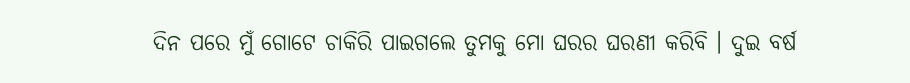ଦିନ ପରେ ମୁଁ ଗୋଟେ ଚାକିରି ପାଇଗଲେ ତୁମକୁ ମୋ ଘରର ଘରଣୀ କରିବି । ଦୁଇ ବର୍ଷ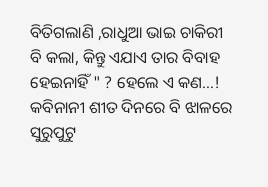ବିତିଗଲାଣି ,ରାଧୁଆ ଭାଇ ଚାକିରୀ ବି କଲା, କିନ୍ତୁ ଏଯାଏ ତାର ବିବାହ ହେଇନାହିଁ " ? ହେଲେ ଏ କଣ…! କବିନାନୀ ଶୀତ ଦିନରେ ବି ଝାଳରେ ସୁରୁପୁଟୁ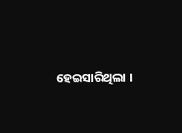ହେଇସାରିଥିଲା ।